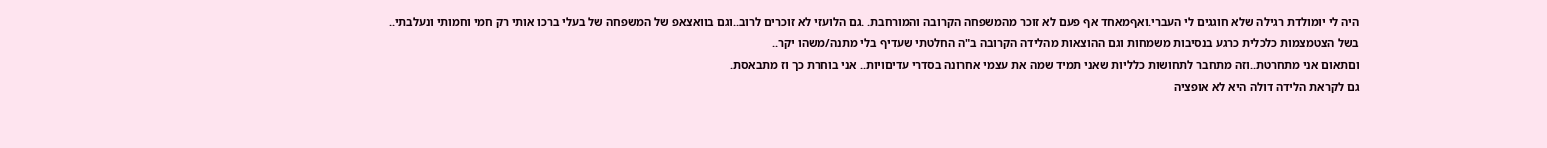היה לי יומולדת רגילה שלא חוגגים לי העברי.ואףמאחד אף פעם לא זוכר מהמשפחה הקרובה והמורחבת. .גם הלועזי לא זוכרים לרוב..וגם בוואצאפ של המשפחה של בעלי ברכו אותי רק חמי וחמותי ונעלבתי..
בשל הצטמצמות כלכלית כרגע בנסיבות משמחות וגם ההוצאות מהלידה הקרובה ב"ה החלטתי שעדיף בלי מתנה/משהו יקר..
וםתאום אני מתחרטת..וזה מתחבר לתחושות כלליות שאני תמיד שמה את עצמי אחרונה בסדרי עדיםויות.. אני בוחרת כך וז מתבאסת.
גם לקראת הלידה דולה היא לא אופציה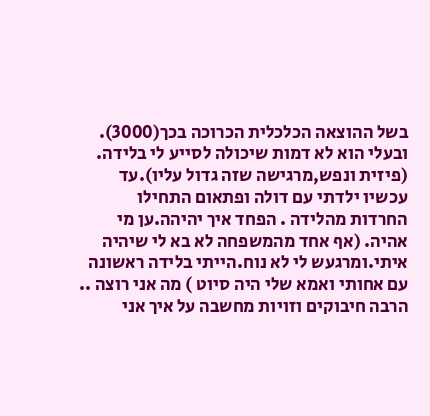בשל ההוצאה הכלכלית הכרוכה בכך(3000). ובעלי הוא לא דמות שיכולה לסייע לי בלידה. (פיזית ונפש,מרגישה שזה גדול עליו).עד עכשיו ילדתי עם דולה ופתאום התחילו החרדות מהלידה . הפחד איך יהיהה.ען מי אהיה. (אף אחד מהמשפחה לא בא לי שיהיה איתי.ומרגעש לי לא נוח.הייתי בלידה ראשונה עם אחותי ואמא שלי היה סיוט ) מה אני רוצה ..
הרבה חיבוקים וזויות מחשבה על איך אני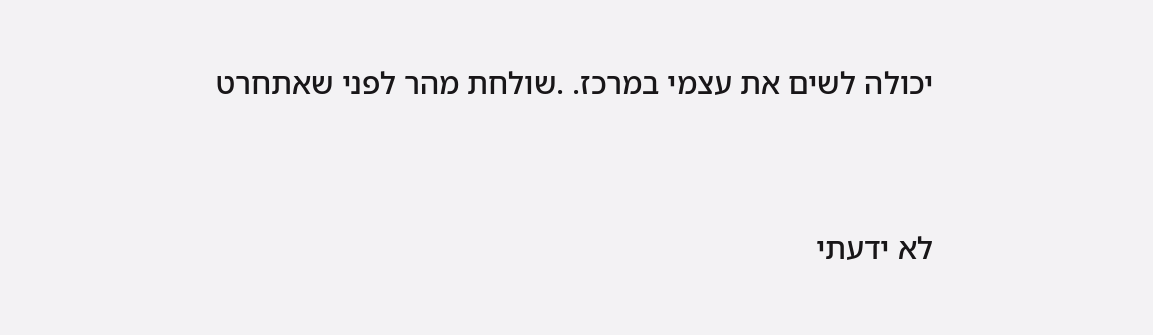יכולה לשים את עצמי במרכז. .שולחת מהר לפני שאתחרט




לא ידעתי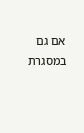אם גם במסגרת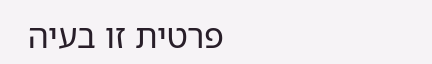פרטית זו בעיה